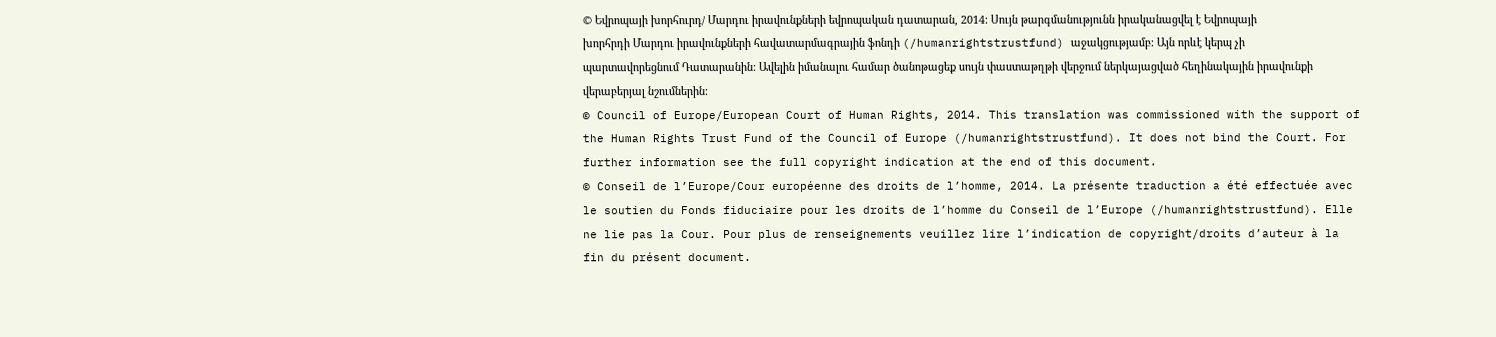© Եվրոպայի խորհուրդ/ Մարդու իրավունքների եվրոպական դատարան, 2014: Սույն թարգմանությունն իրականացվել է Եվրոպայի խորհրդի Մարդու իրավունքների հավատարմագրային ֆոնդի (/humanrightstrustfund) աջակցությամբ: Այն որևէ կերպ չի պարտավորեցնում Դատարանին: Ավելին իմանալու համար ծանոթացեք սույն փաստաթղթի վերջում ներկայացված հեղինակային իրավունքի վերաբերյալ նշումներին:
© Council of Europe/European Court of Human Rights, 2014. This translation was commissioned with the support of the Human Rights Trust Fund of the Council of Europe (/humanrightstrustfund). It does not bind the Court. For further information see the full copyright indication at the end of this document.
© Conseil de l’Europe/Cour européenne des droits de l’homme, 2014. La présente traduction a été effectuée avec le soutien du Fonds fiduciaire pour les droits de l’homme du Conseil de l’Europe (/humanrightstrustfund). Elle ne lie pas la Cour. Pour plus de renseignements veuillez lire l’indication de copyright/droits d’auteur à la fin du présent document.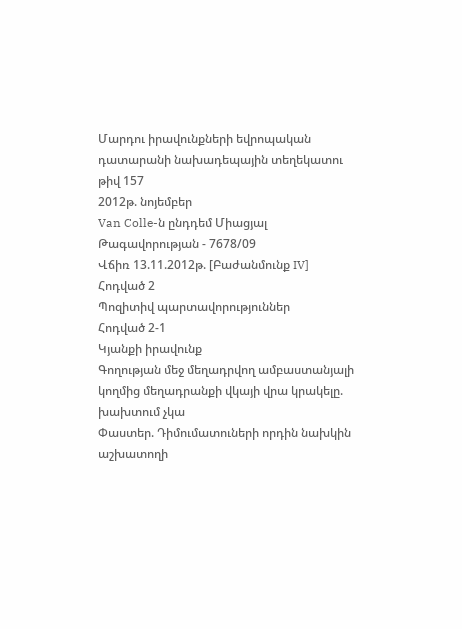Մարդու իրավունքների եվրոպական դատարանի նախադեպային տեղեկատու թիվ 157
2012թ. նոյեմբեր
Van Colle-ն ընդդեմ Միացյալ Թագավորության - 7678/09
Վճիռ 13.11.2012թ. [Բաժանմունք IV]
Հոդված 2
Պոզիտիվ պարտավորություններ
Հոդված 2-1
Կյանքի իրավունք
Գողության մեջ մեղադրվող ամբաստանյալի կողմից մեղադրանքի վկայի վրա կրակելը. խախտում չկա
Փաստեր. Դիմումատուների որդին նախկին աշխատողի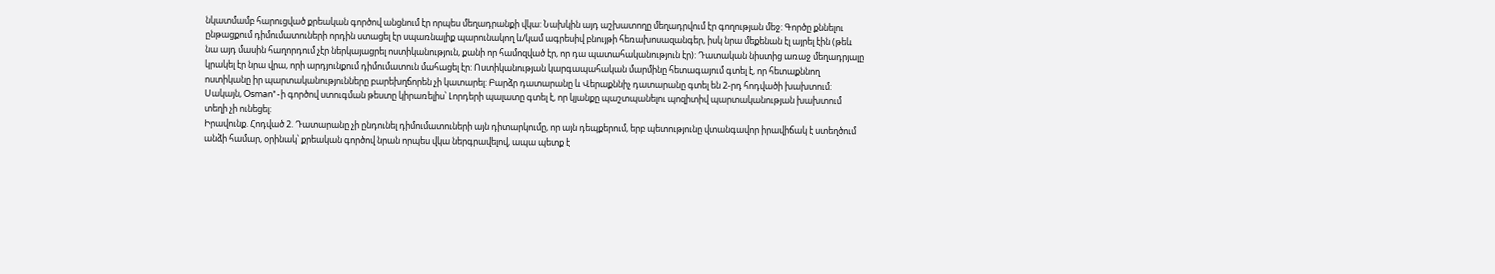նկատմամբ հարուցված քրեական գործով անցնում էր որպես մեղադրանքի վկա: Նախկին այդ աշխատողը մեղադրվում էր գողության մեջ: Գործը քննելու ընթացքում դիմումատուների որդին ստացել էր սպառնալիք պարունակող և/կամ ագրեսիվ բնույթի հեռախոսազանգեր, իսկ նրա մեքենան էլ այրել էին (թեև նա այդ մասին հաղորդում չէր ներկայացրել ոստիկանություն, քանի որ համոզված էր, որ դա պատահականություն էր): Դատական նիստից առաջ մեղադրյալը կրակել էր նրա վրա, որի արդյունքում դիմումատուն մահացել էր: Ոստիկանության կարգապահական մարմինը հետագայում գտել է, որ հետաքննող ոստիկանը իր պարտականությունները բարեխղճորեն չի կատարել: Բարձր դատարանը և Վերաքննիչ դատարանը գտել են 2-րդ հոդվածի խախտում: Սակայն, Osman*-ի գործով ստուգման թեստը կիրառելիս՝ Լորդերի պալատը գտել է, որ կյանքը պաշտպանելու պոզիտիվ պարտականության խախտում տեղի չի ունեցել:
Իրավունք. Հոդված 2. Դատարանը չի ընդունել դիմումատուների այն դիտարկումը, որ այն դեպքերում, երբ պետությունը վտանգավոր իրավիճակ է ստեղծում անձի համար, օրինակ՝ քրեական գործով նրան որպես վկա ներգրավելով, ապա պետք է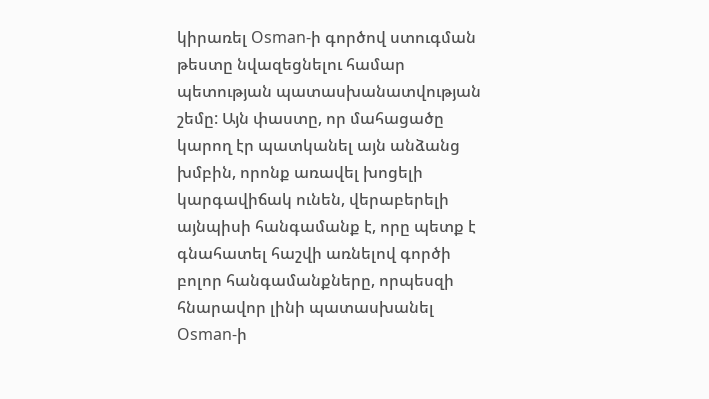կիրառել Osman-ի գործով ստուգման թեստը նվազեցնելու համար պետության պատասխանատվության շեմը: Այն փաստը, որ մահացածը կարող էր պատկանել այն անձանց խմբին, որոնք առավել խոցելի կարգավիճակ ունեն, վերաբերելի այնպիսի հանգամանք է, որը պետք է գնահատել հաշվի առնելով գործի բոլոր հանգամանքները, որպեսզի հնարավոր լինի պատասխանել Osman-ի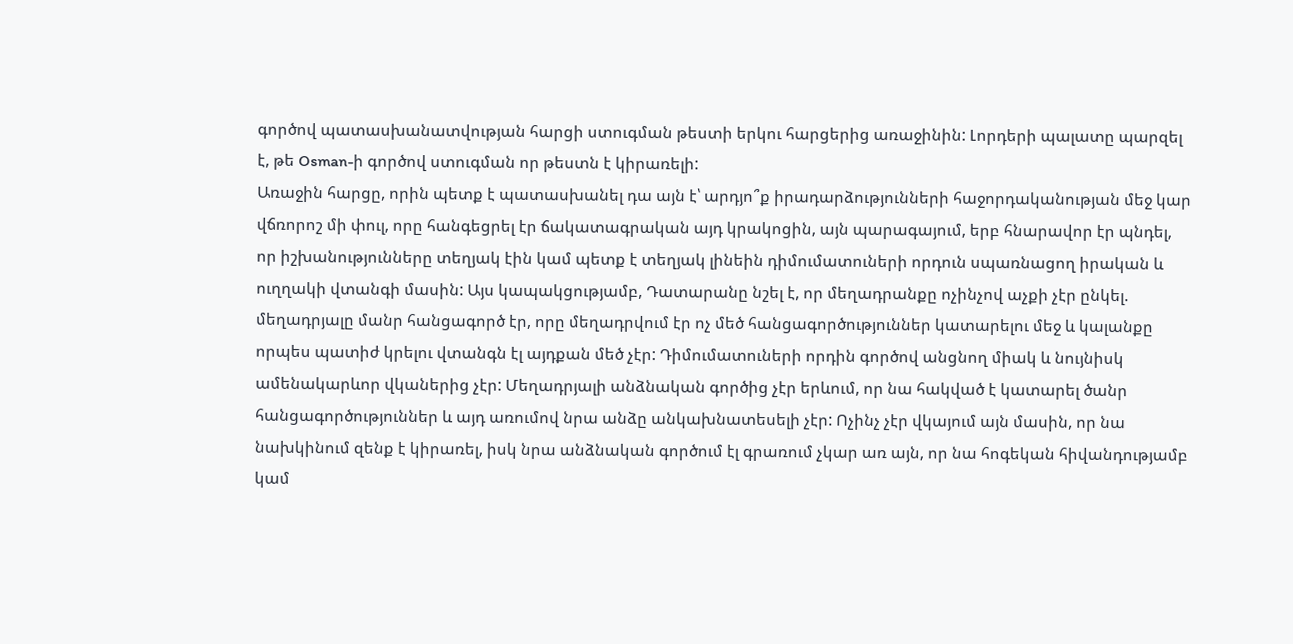գործով պատասխանատվության հարցի ստուգման թեստի երկու հարցերից առաջինին: Լորդերի պալատը պարզել է, թե Osman-ի գործով ստուգման որ թեստն է կիրառելի:
Առաջին հարցը, որին պետք է պատասխանել դա այն է՝ արդյո՞ք իրադարձությունների հաջորդականության մեջ կար վճռորոշ մի փուլ, որը հանգեցրել էր ճակատագրական այդ կրակոցին, այն պարագայում, երբ հնարավոր էր պնդել, որ իշխանությունները տեղյակ էին կամ պետք է տեղյակ լինեին դիմումատուների որդուն սպառնացող իրական և ուղղակի վտանգի մասին: Այս կապակցությամբ, Դատարանը նշել է, որ մեղադրանքը ոչինչով աչքի չէր ընկել. մեղադրյալը մանր հանցագործ էր, որը մեղադրվում էր ոչ մեծ հանցագործություններ կատարելու մեջ և կալանքը որպես պատիժ կրելու վտանգն էլ այդքան մեծ չէր: Դիմումատուների որդին գործով անցնող միակ և նույնիսկ ամենակարևոր վկաներից չէր: Մեղադրյալի անձնական գործից չէր երևում, որ նա հակված է կատարել ծանր հանցագործություններ և այդ առումով նրա անձը անկախնատեսելի չէր: Ոչինչ չէր վկայում այն մասին, որ նա նախկինում զենք է կիրառել, իսկ նրա անձնական գործում էլ գրառում չկար առ այն, որ նա հոգեկան հիվանդությամբ կամ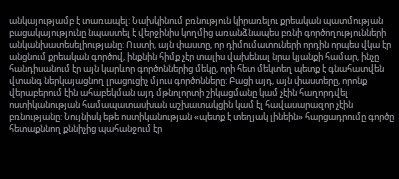անկայությամբ է տառապել: Նախկինում բռնություն կիրառելու քրեական պատմության բացակայությունը նպաստել է վերջինիս կողմից առանձնապես բռնի գործողությունների անկանխատեսելիությանը: Ուստի, այն փաստը, որ դիմումատուների որդին որպես վկա էր անցնում քրեական գործով, ինքնին հիմք չէր տալիս վախենալ նրա կյանքի համար, ինչը հանդիսանում էր այն կարևոր գործոններից մեկը, որի հետ մեկտեղ պետք է գնահատվեն վտանգ ներկայացնող լրացուցիչ մյուս գործոնները: Բացի այդ, այն փաստերը, որոնք վերաբերում էին ահաբեկման այդ մթնոլորտի շիկացմանը կամ չէին հաղորդվել ոստիկանության համապատասխան աշխատակցին կամ էլ հավասարազոր չէին բռնությանը: Նույնիսկ եթե ոստիկանության «պետք է տեղյակ լինեին» հարցադրումը գործը հետաքննող քննիչից պահանջում էր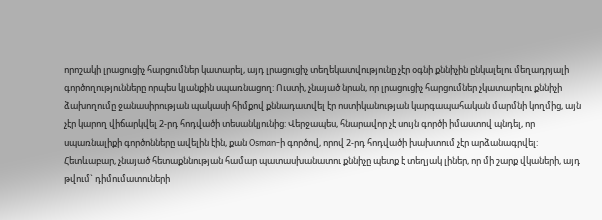որոշակի լրացուցիչ հարցումներ կատարել, այդ լրացուցիչ տեղեկատվությունը չէր օգնի քննիչին ընկալելու մեղադրյալի գործողությունները որպես կյանքին սպառնացող: Ուստի, չնայած նրան, որ լրացուցիչ հարցումներ չկատարելու քննիչի ձախողումը ջանասիրության պակասի հիմքով քննադատվել էր ոստիկանության կարգապահական մարմնի կողմից, այն չէր կարող վիճարկվել 2-րդ հոդվածի տեսանկյունից: Վերջապես, հնարավոր չէ սույն գործի իմաստով պնդել, որ սպառնալիքի գործոնները ավելին էին, քան Osman-ի գործով, որով 2-րդ հոդվածի խախտում չէր արձանագրվել: Հետևաբար, չնայած հետաքննության համար պատասխանատու քննիչը պետք է տեղյակ լիներ, որ մի շարք վկաների, այդ թվում` դիմումատուների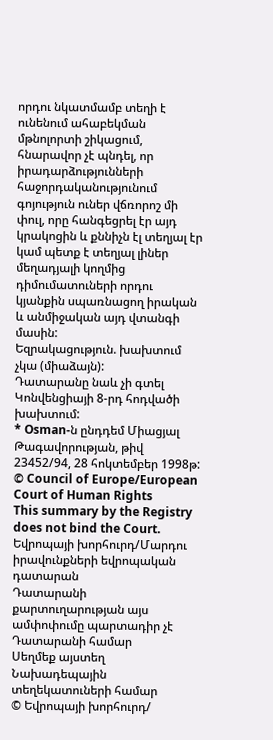որդու նկատմամբ տեղի է ունենում ահաբեկման մթնոլորտի շիկացում, հնարավոր չէ պնդել, որ իրադարձությունների հաջորդականությունում գոյություն ուներ վճռորոշ մի փուլ, որը հանգեցրել էր այդ կրակոցին և քննիչն էլ տեղյալ էր կամ պետք է տեղյալ լիներ մեղադյալի կողմից դիմումատուների որդու կյանքին սպառնացող իրական և անմիջական այդ վտանգի մասին:
Եզրակացություն. խախտում չկա (միաձայն):
Դատարանը նաև չի գտել Կոնվենցիայի 8-րդ հոդվածի խախտում:
* Osman-ն ընդդեմ Միացյալ Թագավորության, թիվ 23452/94, 28 հոկտեմբեր 1998թ:
© Council of Europe/European Court of Human Rights
This summary by the Registry does not bind the Court.
Եվրոպայի խորհուրդ/Մարդու իրավունքների եվրոպական դատարան
Դատարանի քարտուղարության այս ամփոփումը պարտադիր չէ Դատարանի համար
Սեղմեք այստեղ Նախադեպային տեղեկատուների համար
© Եվրոպայի խորհուրդ/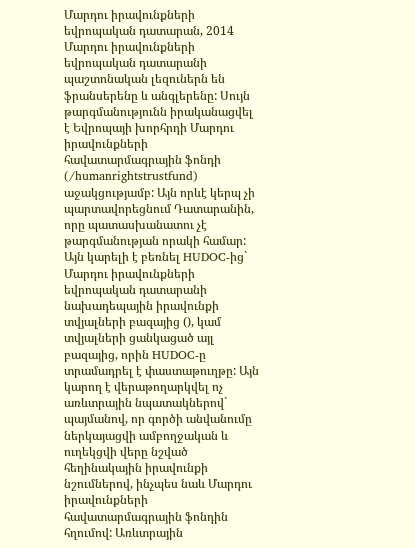Մարդու իրավունքների եվրոպական դատարան, 2014
Մարդու իրավունքների եվրոպական դատարանի պաշտոնական լեզուներն են ֆրանսերենը և անգլերենը: Սույն թարգմանությունն իրականացվել է Եվրոպայի խորհրդի Մարդու իրավունքների հավատարմագրային ֆոնդի (/humanrightstrustfund) աջակցությամբ: Այն որևէ կերպ չի պարտավորեցնում Դատարանին, որը պատասխանատու չէ թարգմանության որակի համար: Այն կարելի է բեռնել HUDOC-ից` Մարդու իրավունքների եվրոպական դատարանի նախադեպային իրավունքի տվյալների բազայից (), կամ տվյալների ցանկացած այլ բազայից, որին HUDOC-ը տրամադրել է փաստաթուղթը: Այն կարող է վերաթողարկվել ոչ առևտրային նպատակներով` պայմանով, որ գործի անվանումը ներկայացվի ամբողջական և ուղեկցվի վերը նշված հեղինակային իրավունքի նշումներով, ինչպես նաև Մարդու իրավունքների հավատարմագրային ֆոնդին հղումով: Առևտրային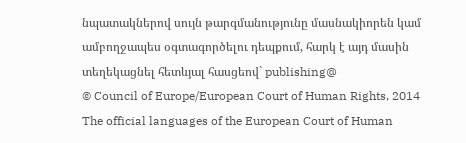նպատակներով սույն թարգմանությունը մասնակիորեն կամ ամբողջապես օգտագործելու դեպքում, հարկ է այդ մասին տեղեկացնել հետևյալ հասցեով` publishing@
© Council of Europe/European Court of Human Rights, 2014
The official languages of the European Court of Human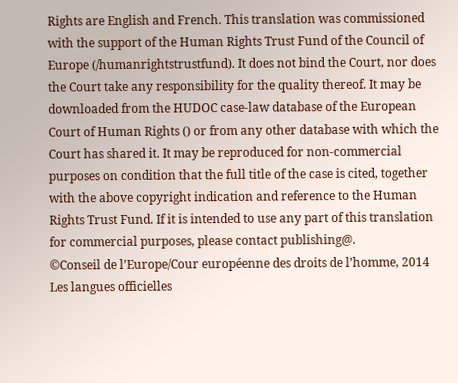Rights are English and French. This translation was commissioned with the support of the Human Rights Trust Fund of the Council of Europe (/humanrightstrustfund). It does not bind the Court, nor does the Court take any responsibility for the quality thereof. It may be downloaded from the HUDOC case-law database of the European Court of Human Rights () or from any other database with which the Court has shared it. It may be reproduced for non-commercial purposes on condition that the full title of the case is cited, together with the above copyright indication and reference to the Human Rights Trust Fund. If it is intended to use any part of this translation for commercial purposes, please contact publishing@.
©Conseil de l’Europe/Cour européenne des droits de l’homme, 2014
Les langues officielles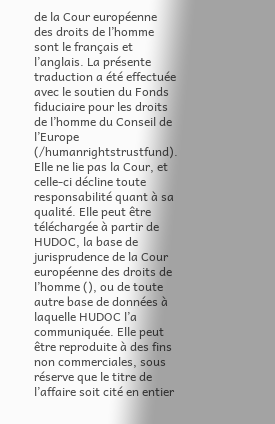de la Cour européenne des droits de l’homme sont le français et l’anglais. La présente traduction a été effectuée avec le soutien du Fonds fiduciaire pour les droits de l’homme du Conseil de l’Europe (/humanrightstrustfund). Elle ne lie pas la Cour, et celle-ci décline toute responsabilité quant à sa qualité. Elle peut être téléchargée à partir de HUDOC, la base de jurisprudence de la Cour européenne des droits de l’homme (), ou de toute autre base de données à laquelle HUDOC l’a communiquée. Elle peut être reproduite à des fins non commerciales, sous réserve que le titre de l’affaire soit cité en entier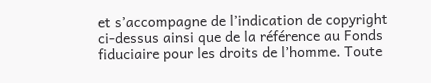et s’accompagne de l’indication de copyright ci-dessus ainsi que de la référence au Fonds fiduciaire pour les droits de l’homme. Toute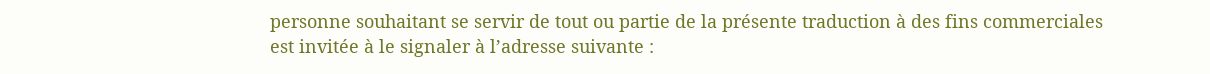personne souhaitant se servir de tout ou partie de la présente traduction à des fins commerciales est invitée à le signaler à l’adresse suivante :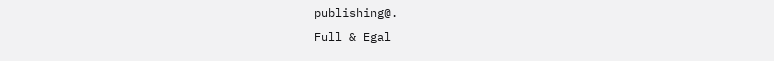publishing@.
Full & Egal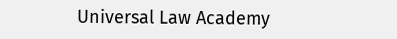Universal Law Academy